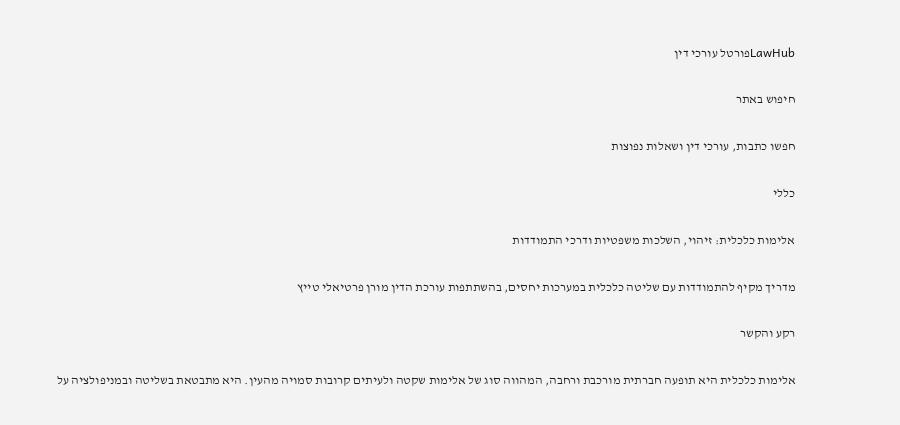LawHubפורטל עורכי דין

חיפוש באתר

חפשו כתבות, עורכי דין ושאלות נפוצות

כללי

אלימות כלכלית: זיהוי, השלכות משפטיות ודרכי התמודדות

מדריך מקיף להתמודדות עם שליטה כלכלית במערכות יחסים, בהשתתפות עורכת הדין מורן פרטיאלי טייץ

רקע והקשר

אלימות כלכלית היא תופעה חברתית מורכבת ורחבה, המהווה סוג של אלימות שקטה ולעיתים קרובות סמויה מהעין. היא מתבטאת בשליטה ובמניפולציה על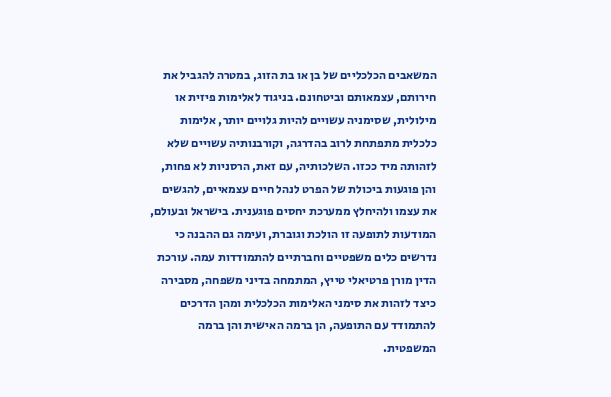המשאבים הכלכליים של בן או בת הזוג, במטרה להגביל את חירותם, עצמאותם וביטחונם. בניגוד לאלימות פיזית או מילולית, שסימניה עשויים להיות גלויים יותר, אלימות כלכלית מתפתחת לרוב בהדרגה, וקורבנותיה עשויים שלא לזהותה מיד ככזו. השלכותיה, עם זאת, הרסניות לא פחות, והן פוגעות ביכולת של הפרט לנהל חיים עצמאיים, להגשים את עצמו ולהיחלץ ממערכת יחסים פוגענית. בישראל ובעולם, המודעות לתופעה זו הולכת וגוברת, ועימה גם ההבנה כי נדרשים כלים משפטיים וחברתיים להתמודדות עמה. עורכת הדין מורן פרטיאלי טייץ, המתמחה בדיני משפחה, מסבירה כיצד לזהות את סימני האלימות הכלכלית ומהן הדרכים להתמודד עם התופעה, הן ברמה האישית והן ברמה המשפטית.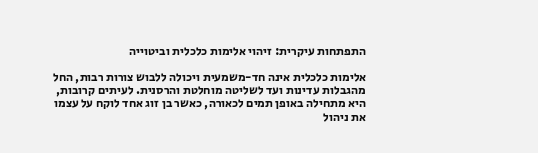התפתחות עיקרית: זיהוי אלימות כלכלית וביטוייה

אלימות כלכלית אינה חד-משמעית ויכולה ללבוש צורות רבות, החל מהגבלות עדינות ועד לשליטה מוחלטת והרסנית. לעיתים קרובות, היא מתחילה באופן תמים לכאורה, כאשר בן זוג אחד לוקח על עצמו את ניהול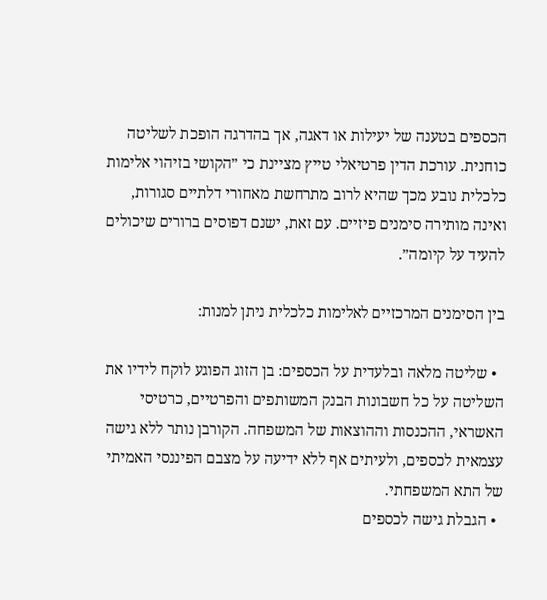הכספים בטענה של יעילות או דאגה, אך בהדרגה הופכת לשליטה כוחנית. עורכת הדין פרטיאלי טייץ מציינת כי ״הקושי בזיהוי אלימות כלכלית נובע מכך שהיא לרוב מתרחשת מאחורי דלתיים סגורות, ואינה מותירה סימנים פיזיים. עם זאת, ישנם דפוסים ברורים שיכולים להעיד על קיומה״.

בין הסימנים המרכזיים לאלימות כלכלית ניתן למנות:

  • שליטה מלאה ובלעדית על הכספים: בן הזוג הפוגע לוקח לידיו את השליטה על כל חשבונות הבנק המשותפים והפרטיים, כרטיסי האשראי, ההכנסות וההוצאות של המשפחה. הקורבן נותר ללא גישה עצמאית לכספים, ולעיתים אף ללא ידיעה על מצבם הפיננסי האמיתי של התא המשפחתי.
  • הגבלת גישה לכספים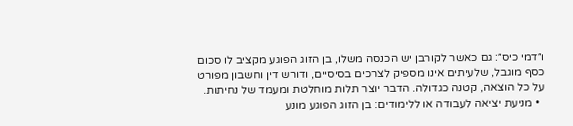ו״דמי כיס״: גם כאשר לקורבן יש הכנסה משלו, בן הזוג הפוגע מקציב לו סכום כסף מוגבל, שלעיתים אינו מספיק לצרכים בסיסיים, ודורש דין וחשבון מפורט על כל הוצאה, קטנה כגדולה. הדבר יוצר תלות מוחלטת ומעמד של נחיתות.
  • מניעת יציאה לעבודה או ללימודים: בן הזוג הפוגע מונע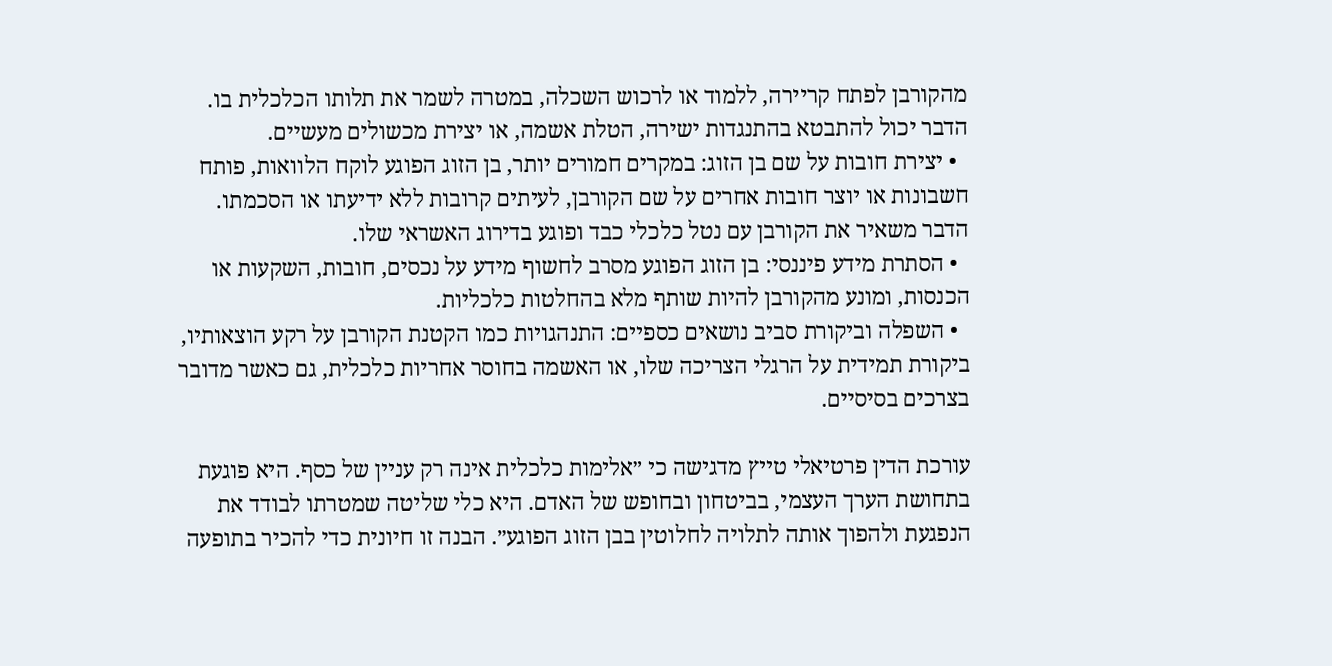מהקורבן לפתח קריירה, ללמוד או לרכוש השכלה, במטרה לשמר את תלותו הכלכלית בו. הדבר יכול להתבטא בהתנגדות ישירה, הטלת אשמה, או יצירת מכשולים מעשיים.
  • יצירת חובות על שם בן הזוג: במקרים חמורים יותר, בן הזוג הפוגע לוקח הלוואות, פותח חשבונות או יוצר חובות אחרים על שם הקורבן, לעיתים קרובות ללא ידיעתו או הסכמתו. הדבר משאיר את הקורבן עם נטל כלכלי כבד ופוגע בדירוג האשראי שלו.
  • הסתרת מידע פיננסי: בן הזוג הפוגע מסרב לחשוף מידע על נכסים, חובות, השקעות או הכנסות, ומונע מהקורבן להיות שותף מלא בהחלטות כלכליות.
  • השפלה וביקורת סביב נושאים כספיים: התנהגויות כמו הקטנת הקורבן על רקע הוצאותיו, ביקורת תמידית על הרגלי הצריכה שלו, או האשמה בחוסר אחריות כלכלית, גם כאשר מדובר בצרכים בסיסיים.

עורכת הדין פרטיאלי טייץ מדגישה כי ״אלימות כלכלית אינה רק עניין של כסף. היא פוגעת בתחושת הערך העצמי, בביטחון ובחופש של האדם. היא כלי שליטה שמטרתו לבודד את הנפגעת ולהפוך אותה לתלויה לחלוטין בבן הזוג הפוגע״. הבנה זו חיונית כדי להכיר בתופעה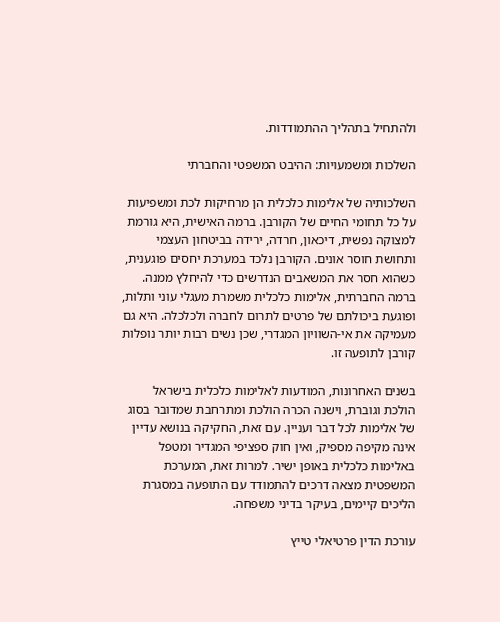ולהתחיל בתהליך ההתמודדות.

השלכות ומשמעויות: ההיבט המשפטי והחברתי

השלכותיה של אלימות כלכלית הן מרחיקות לכת ומשפיעות על כל תחומי החיים של הקורבן. ברמה האישית, היא גורמת למצוקה נפשית, דיכאון, חרדה, ירידה בביטחון העצמי ותחושת חוסר אונים. הקורבן נלכד במערכת יחסים פוגענית, כשהוא חסר את המשאבים הנדרשים כדי להיחלץ ממנה. ברמה החברתית, אלימות כלכלית משמרת מעגלי עוני ותלות, ופוגעת ביכולתם של פרטים לתרום לחברה ולכלכלה. היא גם מעמיקה את אי-השוויון המגדרי, שכן נשים רבות יותר נופלות קורבן לתופעה זו.

בשנים האחרונות, המודעות לאלימות כלכלית בישראל הולכת וגוברת, וישנה הכרה הולכת ומתרחבת שמדובר בסוג של אלימות לכל דבר ועניין. עם זאת, החקיקה בנושא עדיין אינה מקיפה מספיק, ואין חוק ספציפי המגדיר ומטפל באלימות כלכלית באופן ישיר. למרות זאת, המערכת המשפטית מצאה דרכים להתמודד עם התופעה במסגרת הליכים קיימים, בעיקר בדיני משפחה.

עורכת הדין פרטיאלי טייץ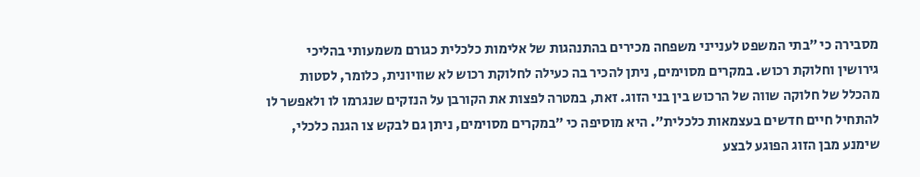מסבירה כי ״בתי המשפט לענייני משפחה מכירים בהתנהגות של אלימות כלכלית כגורם משמעותי בהליכי גירושין וחלוקת רכוש. במקרים מסוימים, ניתן להכיר בה כעילה לחלוקת רכוש לא שוויונית, כלומר, לסטות מהכלל של חלוקה שווה של הרכוש בין בני הזוג. זאת, במטרה לפצות את הקורבן על הנזקים שנגרמו לו ולאפשר לו להתחיל חיים חדשים בעצמאות כלכלית״. היא מוסיפה כי ״במקרים מסוימים, ניתן גם לבקש צו הגנה כלכלי, שימנע מבן הזוג הפוגע לבצע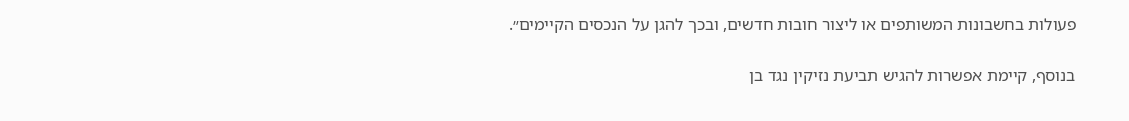פעולות בחשבונות המשותפים או ליצור חובות חדשים, ובכך להגן על הנכסים הקיימים״.

בנוסף, קיימת אפשרות להגיש תביעת נזיקין נגד בן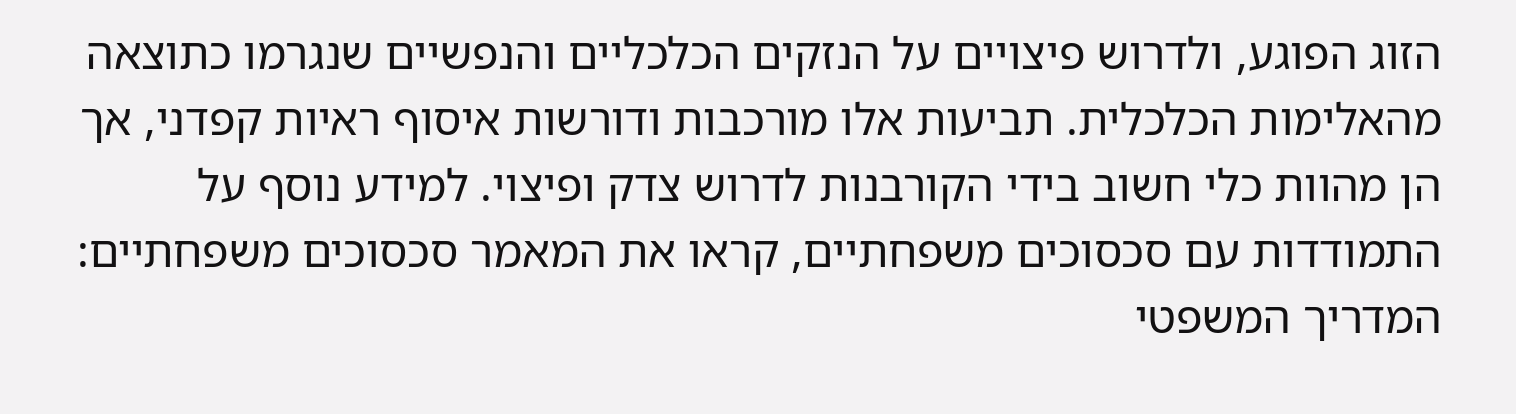הזוג הפוגע, ולדרוש פיצויים על הנזקים הכלכליים והנפשיים שנגרמו כתוצאה מהאלימות הכלכלית. תביעות אלו מורכבות ודורשות איסוף ראיות קפדני, אך הן מהוות כלי חשוב בידי הקורבנות לדרוש צדק ופיצוי. למידע נוסף על התמודדות עם סכסוכים משפחתיים, קראו את המאמר סכסוכים משפחתיים: המדריך המשפטי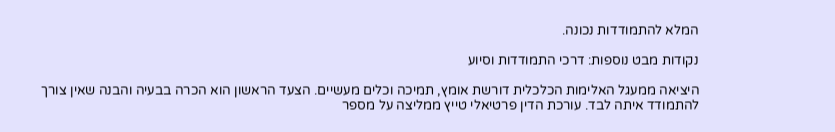המלא להתמודדות נכונה.

נקודות מבט נוספות: דרכי התמודדות וסיוע

היציאה ממעגל האלימות הכלכלית דורשת אומץ, תמיכה וכלים מעשיים. הצעד הראשון הוא הכרה בבעיה והבנה שאין צורך להתמודד איתה לבד. עורכת הדין פרטיאלי טייץ ממליצה על מספר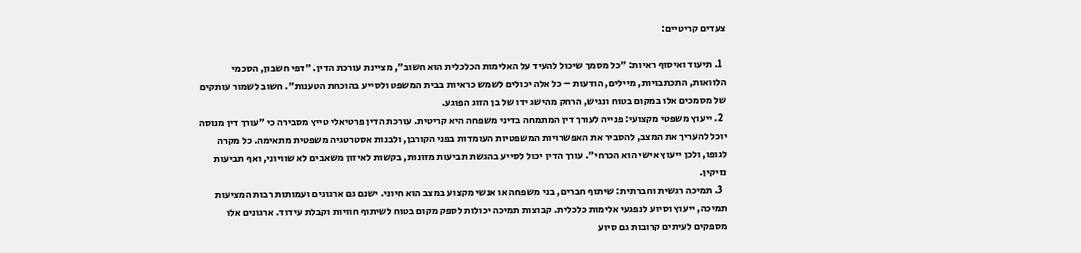צעדים קריטיים:

  1. תיעוד ואיסוף ראיות: ״כל מסמך שיכול להעיד על האלימות הכלכלית הוא חשוב״, מציינת עורכת הדין. ״דפי חשבון, הסכמי הלוואות, התכתבויות, מיילים, הודעות – כל אלה יכולים לשמש כראיות בבית המשפט ולסייע בהוכחת הטענות״. חשוב לשמור עותקים של מסמכים אלו במקום בטוח ונגיש, הרחק מהישג ידו של בן הזוג הפוגע.
  2. ייעוץ משפטי מקצועי: פנייה לעורך דין המתמחה בדיני משפחה היא קריטית. עורכת הדין פרטיאלי טייץ מסבירה כי ״עורך דין מנוסה יוכל להעריך את המצב, להסביר את האפשרויות המשפטיות העומדות בפני הקורבן, ולבנות אסטרטגיה משפטית מתאימה. כל מקרה לגופו, ולכן ייעוץ אישי הוא הכרחי״. עורך הדין יכול לסייע בהגשת תביעות מזונות, בקשות לאיזון משאבים לא שוויוני, ואף תביעות נזיקין.
  3. תמיכה רגשית וחברתית: שיתוף חברים, בני משפחה או אנשי מקצוע במצב הוא חיוני. ישנם גם ארגונים ועמותות רבות המציעות תמיכה, ייעוץ וסיוע לנפגעי אלימות כלכלית. קבוצות תמיכה יכולות לספק מקום בטוח לשיתוף חוויות וקבלת עידוד. ארגונים אלו מספקים לעיתים קרובות גם סיוע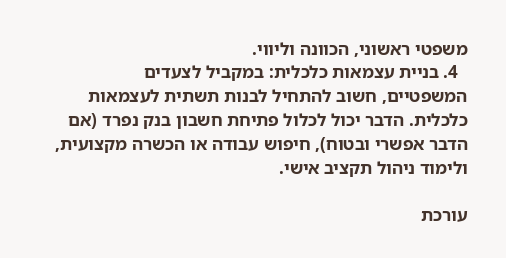משפטי ראשוני, הכוונה וליווי.
  4. בניית עצמאות כלכלית: במקביל לצעדים המשפטיים, חשוב להתחיל לבנות תשתית לעצמאות כלכלית. הדבר יכול לכלול פתיחת חשבון בנק נפרד (אם הדבר אפשרי ובטוח), חיפוש עבודה או הכשרה מקצועית, ולימוד ניהול תקציב אישי.

עורכת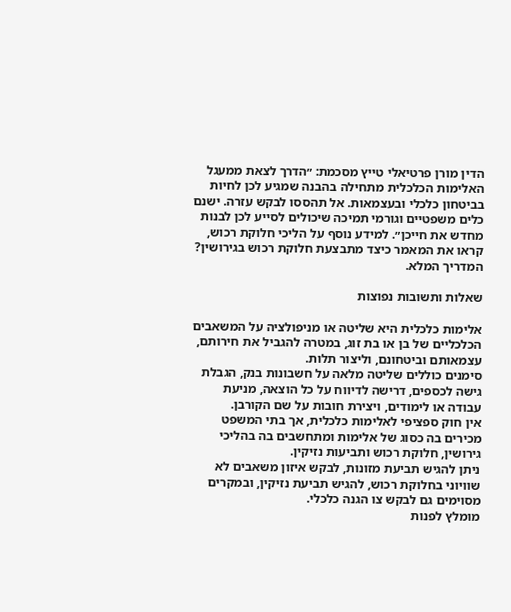הדין מורן פרטיאלי טייץ מסכמת: ״הדרך לצאת ממעגל האלימות הכלכלית מתחילה בהבנה שמגיע לכן לחיות בביטחון כלכלי ובעצמאות. אל תהססו לבקש עזרה. ישנם כלים משפטיים וגורמי תמיכה שיכולים לסייע לכן לבנות מחדש את חייכן״. למידע נוסף על הליכי חלוקת רכוש, קראו את המאמר כיצד מתבצעת חלוקת רכוש בגירושין? המדריך המלא.

שאלות ותשובות נפוצות

אלימות כלכלית היא שליטה או מניפולציה על המשאבים הכלכליים של בן או בת זוג, במטרה להגביל את חירותם, עצמאותם וביטחונם, וליצור תלות.
סימנים כוללים שליטה מלאה על חשבונות בנק, הגבלת גישה לכספים, דרישה לדיווח על כל הוצאה, מניעת עבודה או לימודים, ויצירת חובות על שם הקורבן.
אין חוק ספציפי לאלימות כלכלית, אך בתי המשפט מכירים בה כסוג של אלימות ומתחשבים בה בהליכי גירושין, חלוקת רכוש ותביעות נזיקין.
ניתן להגיש תביעת מזונות, לבקש איזון משאבים לא שוויוני בחלוקת רכוש, להגיש תביעת נזיקין, ובמקרים מסוימים גם לבקש צו הגנה כלכלי.
מומלץ לפנות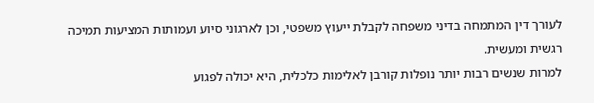לעורך דין המתמחה בדיני משפחה לקבלת ייעוץ משפטי, וכן לארגוני סיוע ועמותות המציעות תמיכה רגשית ומעשית.
למרות שנשים רבות יותר נופלות קורבן לאלימות כלכלית, היא יכולה לפגוע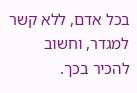בכל אדם, ללא קשר למגדר, וחשוב להכיר בכך.